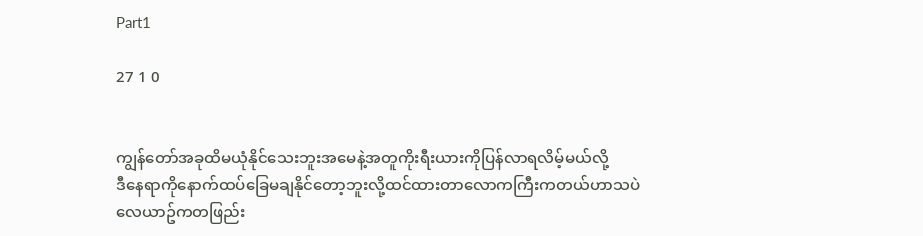Part1

27 1 0


ကျွန်တော်အခုထိမယုံနိုင်သေးဘူးအမေနဲ့အတူကိုးရီးယားကိုပြန်လာရလိမ့်မယ်လို့
ဒီနေရာကိုနောက်ထပ်ခြေမချနိုင်တော့ဘူးလို့ထင်ထားတာလောကကြီးကတယ်ဟာသပဲ
လေယာဥ်ကတဖြည်း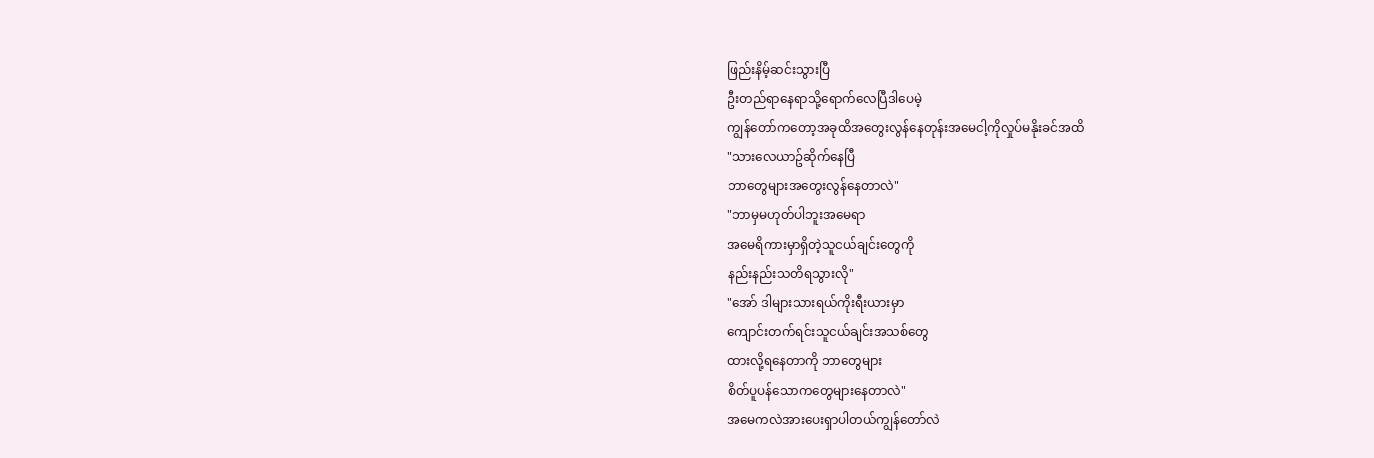ဖြည်းနိမ့်ဆင်းသွားပြီ
ဦးတည်ရာနေရာသို့ရောက်လေပြီဒါပေမဲ့
ကျွန်တော်ကတော့အခုထိအတွေးလွန်နေတုန်းအမေငါ့ကိုလှုပ်မနိုးခင်အထိ
"သားလေယာဥ်ဆိုက်နေပြီ
ဘာတွေများအတွေးလွန်နေတာလဲ"
"ဘာမှမဟုတ်ပါဘူးအမေရာ
အမေရိကားမှာရှိတဲ့သူငယ်ချင်းတွေကို
နည်းနည်းသတိရသွားလို"
"အော် ဒါများသားရယ်ကိုးရီးယားမှာ
ကျောင်းတက်ရင်းသူငယ်ချင်းအသစ်တွေ
ထားလို့ရနေတာကို ဘာတွေများ
စိတ်ပူပန်သောကတွေများနေတာလဲ"
အမေကလဲအားပေးရှာပါတယ်ကျွန်တော်လဲ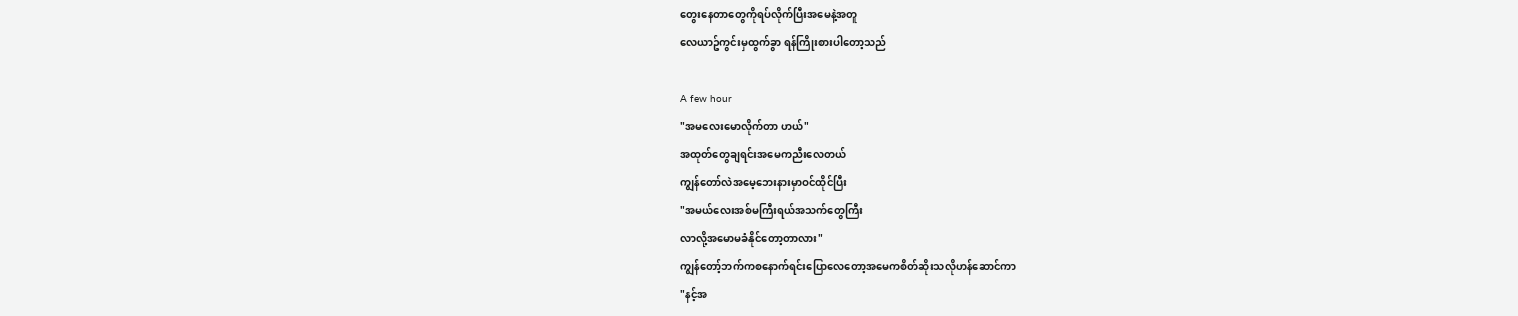တွေးနေတာတွေကိုရပ်လိုက်ပြီးအမေနဲ့အတူ
လေယာဥ်ကွင်းမှထွက်ခွာ ရန်ကြိုးစားပါတော့သည်

A few hour
"အမလေးမောလိုက်တာ ဟယ်"
အထုတ်တွေချရင်းအမေကညီးလေတယ်
ကျွန်တော်လဲအမေ့ဘေးနားမှာဝင်ထိုင်ပြီး
"အမယ်လေးအစ်မကြီးရယ်အသက်တွေကြီး
လာလို့အမောမခံနိုင်တော့တာလား"
ကျွန်တော့်ဘက်ကစနောက်ရင်းပြောလေတော့အမေကစိတ်ဆိုးသလိုဟန်ဆောင်ကာ
"နင့်အ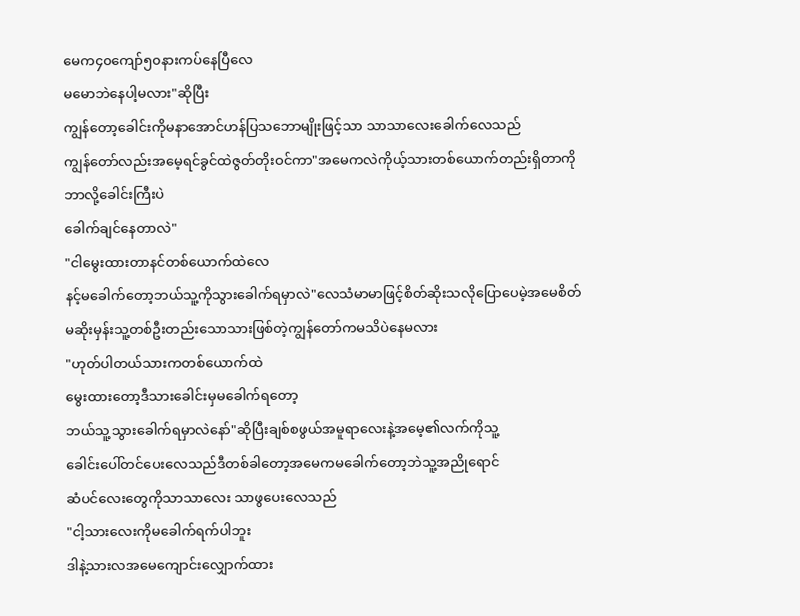မေက၄၀ကျော်၅၀နားကပ်နေပြီလေ
မမောဘဲနေပါ့မလား"ဆိုပြီး
ကျွန်တော့ခေါင်းကိုမနာအောင်ဟန်ပြသဘောမျိုးဖြင့်သာ သာသာလေးခေါက်လေသည်
ကျွန်တော်လည်းအမေ့ရင်ခွင်ထဲဇွတ်တိုးဝင်ကာ"အမေကလဲကိုယ့်သားတစ်ယောက်တည်းရှိတာကိုဘာလို့ခေါင်းကြီးပဲ
ခေါက်ချင်နေတာလဲ"
"ငါမွေးထားတာနင်တစ်ယောက်ထဲလေ
နင့်မခေါက်တော့ဘယ်သူ့ကိုသွားခေါက်ရမှာလဲ"လေသံမာမာဖြင့်စိတ်ဆိုးသလိုပြောပေမဲ့အမေစိတ်မဆိုးမှန်းသူ့တစ်ဦးတည်းသောသားဖြစ်တဲ့ကျွန်တော်ကမသိပဲနေမလား
"ဟုတ်ပါတယ်သားကတစ်ယောက်ထဲ
မွေးထားတော့ဒီသားခေါင်းမှမခေါက်ရတော့
ဘယ်သူ့သွားခေါက်ရမှာလဲနော်"ဆိုပြီးချစ်စဖွယ်အမူရာလေးနဲ့အမေ့၏လက်ကိုသူ့
ခေါင်းပေါ်တင်ပေးလေသည်ဒီတစ်ခါတော့အမေကမခေါက်တော့ဘဲသူ့အညိုရောင်
ဆံပင်လေးတွေကိုသာသာလေး သာဖွပေးလေသည်
"ငါ့သားလေးကိုမခေါက်ရက်ပါဘူး
ဒါနဲ့သားလအမေကျောင်းလျှောက်ထား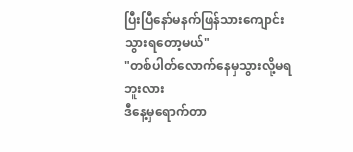ပြီးပြီနော်မနက်ဖြန်သားကျောင်းသွားရတော့မယ်"
"တစ်ပါတ်လောက်နေမှသွားလို့မရဘူးလား
ဒီနေ့မှရောက်တာ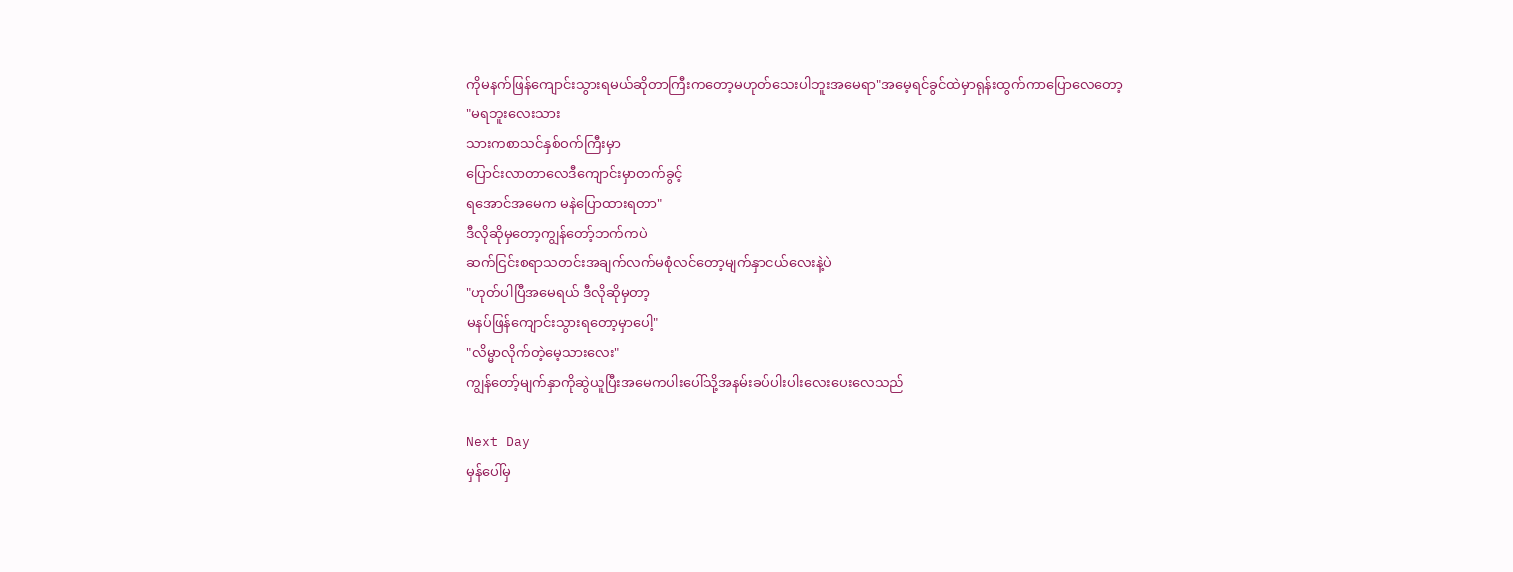ကိုမနက်ဖြန်ကျောင်းသွားရမယ်ဆိုတာကြီးကတော့မဟုတ်သေးပါဘူးအမေရာ"အမေ့ရင်ခွင်ထဲမှာရုန်းထွက်ကာပြောလေတော့
"မရဘူးလေးသား
သားကစာသင်နှစ်ဝက်ကြီးမှာ
ပြောင်းလာတာလေဒီကျောင်းမှာတက်ခွင့်
ရအောင်အမေက မနဲပြောထားရတာ"
ဒီလိုဆိုမှတော့ကျွန်တော့်ဘက်ကပဲ
ဆက်ငြင်းစရာသတင်းအချက်လက်မစုံလင်တော့မျက်နှာငယ်လေးနဲ့ပဲ
"ဟုတ်ပါပြီအမေရယ် ဒီလိုဆိုမှတာ့
မနပ်ဖြန်ကျောင်းသွားရတော့မှာပေါ့"
"လိမ္မာလိုက်တဲ့မေ့သားလေး"
ကျွန်တော့်မျက်နှာကိုဆွဲယူပြီးအမေကပါးပေါ်သို့အနမ်းခပ်ပါးပါးလေးပေးလေသည်

Next Day
မှန်ပေါ်မှ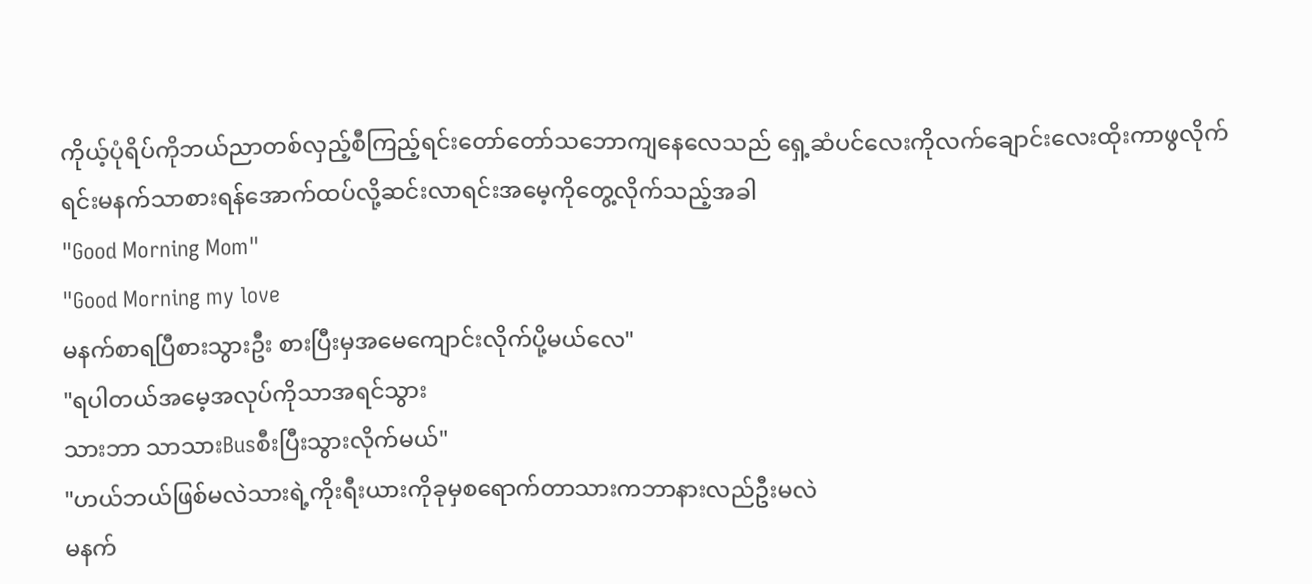ကိုယ့်ပုံရိပ်ကိုဘယ်ညာတစ်လှည့်စီကြည့်ရင်းတော်တော်သဘောကျနေလေသည် ရှေ့ဆံပင်လေးကိုလက်ချောင်းလေးထိုးကာဖွလိုက်ရင်းမနက်သာစားရန်အောက်ထပ်လို့ဆင်းလာရင်းအမေ့ကိုတွေ့လိုက်သည့်အခါ
"Good Morning Mom"
"Good Morning my love
မနက်စာရပြီစားသွားဦး စားပြီးမှအမေကျောင်းလိုက်ပို့မယ်လေ"
"ရပါတယ်အမေ့အလုပ်ကိုသာအရင်သွား
သားဘာ သာသားBusစီးပြီးသွားလိုက်မယ်"
"ဟယ်ဘယ်ဖြစ်မလဲသားရဲ့ကိုးရီးယားကိုခုမှစရောက်တာသားကဘာနားလည်ဦးမလဲ
မနက်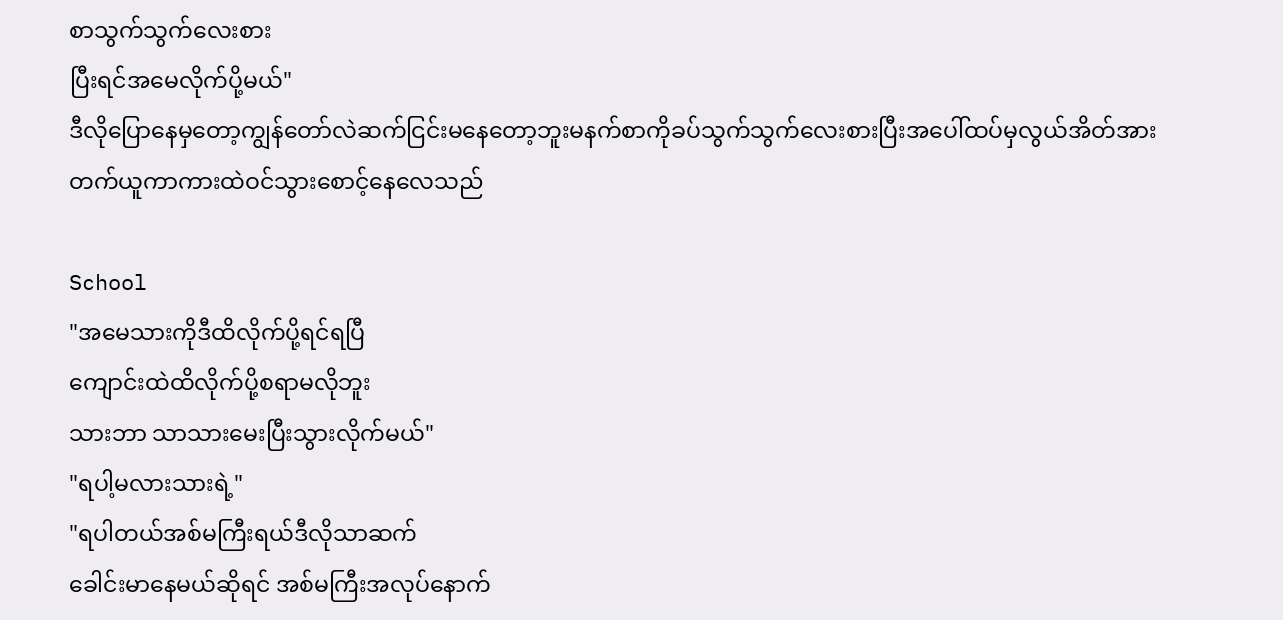စာသွက်သွက်လေးစား
ပြီးရင်အမေလိုက်ပို့မယ်"
ဒီလိုပြောနေမှတော့ကျွန်တော်လဲဆက်ငြင်းမနေတော့ဘူးမနက်စာကိုခပ်သွက်သွက်လေးစားပြီးအပေါ်ထပ်မှလွယ်အိတ်အားတက်ယူကာကားထဲဝင်သွားစောင့်နေလေသည်

School
"အမေသားကိုဒီထိလိုက်ပို့ရင်ရပြီ
ကျောင်းထဲထိလိုက်ပို့စရာမလိုဘူး
သားဘာ သာသားမေးပြီးသွားလိုက်မယ်"
"ရပါ့မလားသားရဲ့"
"ရပါတယ်အစ်မကြီးရယ်ဒီလိုသာဆက်
ခေါင်းမာနေမယ်ဆိုရင် အစ်မကြီးအလုပ်နောက်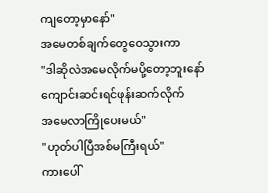ကျတော့မှာနော်"
အမေတစ်ချက်တွေဝေသွားကာ
"ဒါဆိုလဲအမေလိုက်မပို့တော့ဘူးနော်
ကျောင်းဆင်းရင်ဖုန်းဆက်လိုက်
အမေလာကြိုပေးမယ်"
"ဟုတ်ပါပြီအစ်မကြီးရယ်"
ကားပေါ်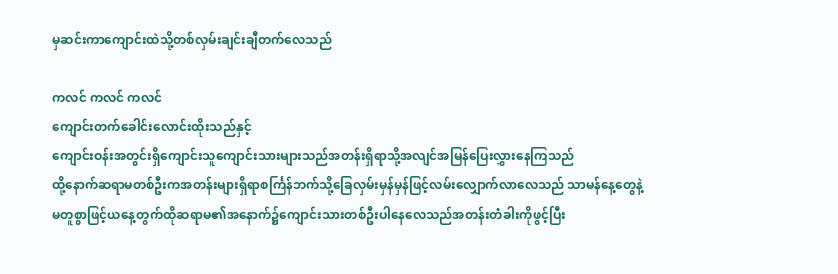မှဆင်းကာကျောင်းထဲသို့တစ်လှမ်းချင်းချီတက်လေသည်

ကလင် ကလင် ကလင်
ကျောင်းတက်ခေါင်းလောင်းထိုးသည်နှင့်
ကျောင်းဝန်းအတွင်းရှိကျောင်းသူကျောင်းသားများသည်အတန်းရှိရာသို့အလျင်အမြန်ပြေးလွှားနေကြသည်
ထို့နောက်ဆရာမတစ်ဦးကအတန်းများရှိရာစင်္ကြန်ဘက်သို့ခြေလှမ်းမှန်မှန်ဖြင့်လမ်းလျှောက်လာလေသည် သာမန်နေ့တွေနဲ့
မတူစွာဖြင့်ယနေ့တွက်ထိုဆရာမ၏အနောက်၌ကျောင်းသားတစ်ဦးပါနေလေသည်အတန်းတံခါးကိုဖွင့်ပြီး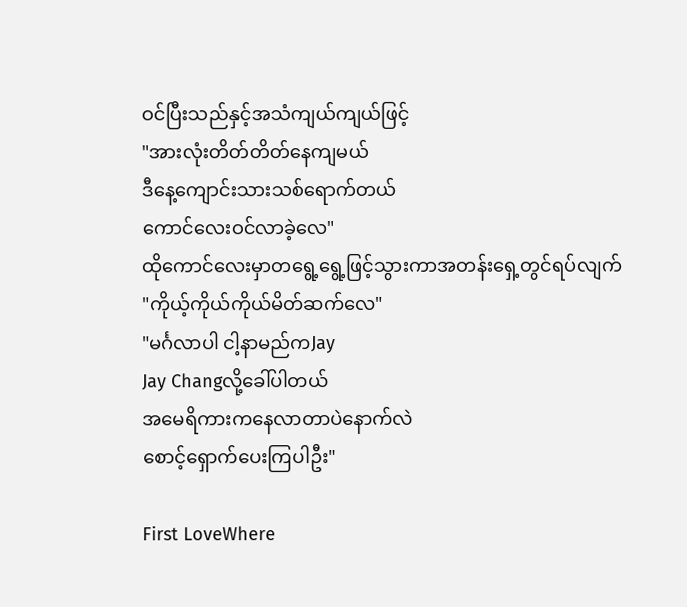ဝင်ပြီးသည်နှင့်အသံကျယ်ကျယ်ဖြင့်
"အားလုံးတိတ်တိတ်နေကျမယ်
ဒီနေ့ကျောင်းသားသစ်ရောက်တယ်
ကောင်လေးဝင်လာခဲ့လေ"
ထိုကောင်လေးမှာတရွေ့ရွေ့ဖြင့်သွားကာအတန်းရှေ့တွင်ရပ်လျက်
"ကိုယ့်ကိုယ်ကိုယ်မိတ်ဆက်လေ"
"မင်္ဂလာပါ ငါ့နာမည်ကJay
Jay Changလို့ခေါ်ပါတယ်
အမေရိကားကနေလာတာပဲနောက်လဲ
စောင့်ရှောက်ပေးကြပါဦး"

First LoveWhere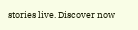stories live. Discover now